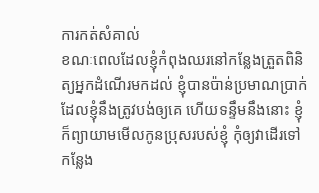ការកត់សំគាល់
ខណៈពេលដែលខ្ញុំកំពុងឈរនៅកន្លែងត្រួតពិនិត្យអ្នកដំណើរមកដល់ ខ្ញុំបានប៉ាន់ប្រមាណប្រាក់ដែលខ្ញុំនឹងត្រូវបង់ឲ្យគេ ហើយទន្ទឹមនឹងនោះ ខ្ញុំក៏ព្យាយាមមើលកូនប្រុសរបស់ខ្ញុំ កុំឲ្យវាដើរទៅកន្លែង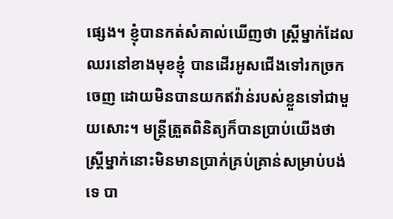ផ្សេង។ ខ្ញុំបានកត់សំគាល់ឃើញថា ស្រ្តីម្នាក់ដែលឈរនៅខាងមុខខ្ញុំ បានដើរអូសជើងទៅរកច្រកចេញ ដោយមិនបានយកឥវ៉ាន់របស់ខ្លួនទៅជាមួយសោះ។ មន្ត្រីត្រួតពិនិត្យក៏បានប្រាប់យើងថា ស្ត្រីម្នាក់នោះមិនមានប្រាក់គ្រប់គ្រាន់សម្រាប់បង់ទេ បា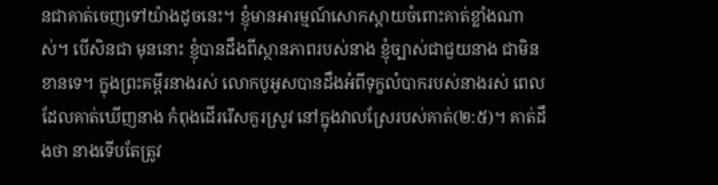នជាគាត់ចេញទៅយ៉ាងដូចនេះ។ ខ្ញុំមានអារម្មណ៍សោកស្តាយចំពោះគាត់ខ្លាំងណាស់។ បើសិនជា មុននោះ ខ្ញុំបានដឹងពីស្ថានភាពរបស់នាង ខ្ញុំច្បាស់ជាជួយនាង ជាមិនខានទេ។ ក្នុងព្រះគម្ពីរនាងរស់ លោកបូអូសបានដឹងអំពីទុក្ខលំបាករបស់នាងរស់ ពេលដែលគាត់ឃើញនាង កំពុងដើររើសគួរស្រូវ នៅក្នុងវាលស្រែរបស់គាត់(២:៥)។ គាត់ដឹងថា នាងទើបតែត្រូវ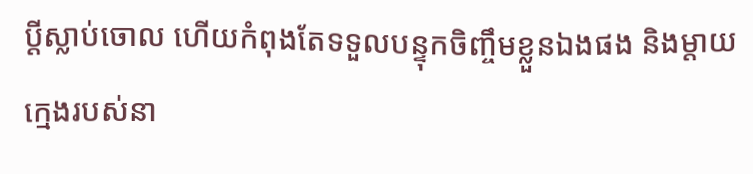ប្តីស្លាប់ចោល ហើយកំពុងតែទទួលបន្ទុកចិញ្ចឹមខ្លួនឯងផង និងម្តាយក្មេងរបស់នា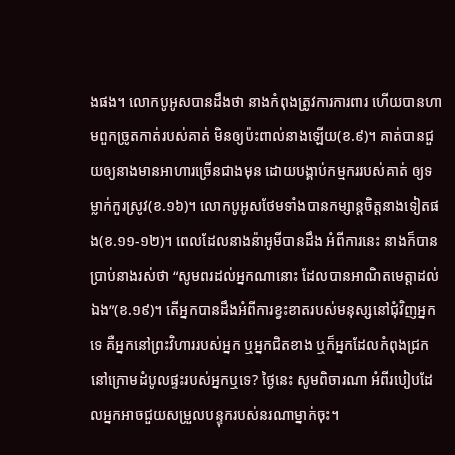ងផង។ លោកបូអូសបានដឹងថា នាងកំពុងត្រូវការការពារ ហើយបានហាមពួកច្រូតកាត់របស់គាត់ មិនឲ្យប៉ះពាល់នាងឡើយ(ខ.៩)។ គាត់បានជួយឲ្យនាងមានអាហារច្រើនជាងមុន ដោយបង្គាប់កម្មកររបស់គាត់ ឲ្យទម្លាក់កួរស្រូវ(ខ.១៦)។ លោកបូអូសថែមទាំងបានកម្សាន្តចិត្តនាងទៀតផង(ខ.១១-១២)។ ពេលដែលនាងន៉ាអូមីបានដឹង អំពីការនេះ នាងក៏បានប្រាប់នាងរស់ថា “សូមពរដល់អ្នកណានោះ ដែលបានអាណិតមេត្តាដល់ឯង”(ខ.១៩)។ តើអ្នកបានដឹងអំពីការខ្វះខាតរបស់មនុស្សនៅជុំវិញអ្នកទេ គឺអ្នកនៅព្រះវិហាររបស់អ្នក ឬអ្នកជិតខាង ឬក៏អ្នកដែលកំពុងជ្រកនៅក្រោមដំបូលផ្ទះរបស់អ្នកឬទេ? ថ្ងៃនេះ សូមពិចារណា អំពីរបៀបដែលអ្នកអាចជួយសម្រួលបន្ទុករបស់នរណាម្នាក់ចុះ។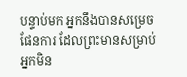បន្ទាប់មក អ្នកនឹងបានសម្រេចផែនការ ដែលព្រះមានសម្រាប់អ្នកមិន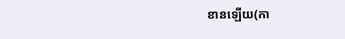ខានឡើយ(កា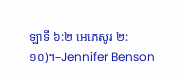ឡាទី ៦:២ អេភេសូរ ២:១០)។–Jennifer Benson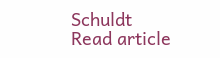Schuldt
Read article